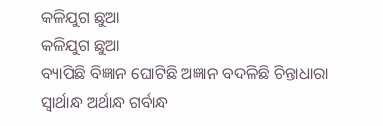କଳିଯୁଗ ଛୁଆ
କଳିଯୁଗ ଛୁଆ
ବ୍ୟାପିଛି ବିଜ୍ଞାନ ଘୋଟିଛି ଅଜ୍ଞାନ ବଦଳିଛି ଚିନ୍ତାଧାରା
ସ୍ୱାର୍ଥାନ୍ଧ ଅର୍ଥାନ୍ଧ ଗର୍ବାନ୍ଧ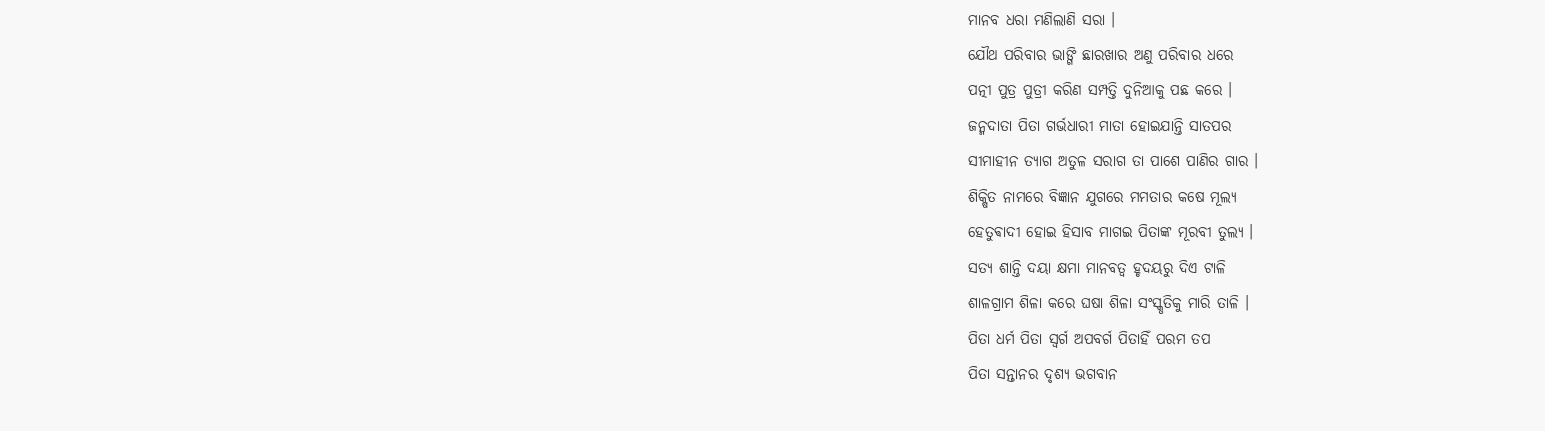ମାନବ ଧରା ମଣିଲାଣି ସରା ।
ଯୌଥ ପରିବାର ଭାଙ୍ଗି ଛାରଖାର ଅଣୁ ପରିବାର ଧରେ
ପତ୍ନୀ ପୁତ୍ର ପୁତ୍ରୀ କରିଣ ସମ୍ପତ୍ତି ଦୁନିଆକୁ ପଛ କରେ ।
ଜନ୍ମଦାତା ପିତା ଗର୍ଭଧାରୀ ମାତା ହୋଇଯାନ୍ତି ସାତପର
ସୀମାହୀନ ତ୍ୟାଗ ଅତୁଳ ସରାଗ ତା ପାଶେ ପାଣିର ଗାର ।
ଶିକ୍ଷିତ ନାମରେ ବିଜ୍ଞାନ ଯୁଗରେ ମମତାର କଷେ ମୂଲ୍ୟ
ହେତୁଵାଦୀ ହୋଇ ହିସାବ ମାଗଇ ପିତାଙ୍କ ମୂରବୀ ତୁଲ୍ୟ ।
ସତ୍ୟ ଶାନ୍ତି ଦୟା କ୍ଷମା ମାନବତ୍ବ ହୃଦୟରୁ ଦିଏ ଟାଳି
ଶାଳଗ୍ରାମ ଶିଳା କରେ ଘଷା ଶିଳା ସଂସ୍କୃତିକୁ ମାରି ତାଳି ।
ପିତା ଧର୍ମ ପିତା ସ୍ୱର୍ଗ ଅପବର୍ଗ ପିତାହିଁ ପରମ ତପ
ପିତା ସନ୍ତାନର ଦୃଶ୍ୟ ଭଗବାନ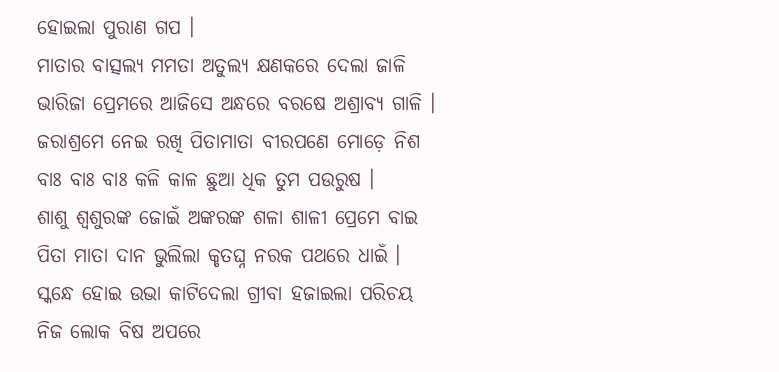ହୋଇଲା ପୁରାଣ ଗପ ।
ମାତାର ବାତ୍ସଲ୍ୟ ମମତା ଅତୁଲ୍ୟ କ୍ଷଣକରେ ଦେଲା ଜାଳି
ଭାରିଜା ପ୍ରେମରେ ଆଜିସେ ଅନ୍ଧରେ ବରଷେ ଅଶ୍ରାବ୍ୟ ଗାଳି ।
ଜରାଶ୍ରମେ ନେଇ ରଖି ପିତାମାତା ବୀରପଣେ ମୋଡ଼େ ନିଶ
ବାଃ ବାଃ ବାଃ କଳି କାଳ ଛୁଆ ଧିକ ତୁମ ପଉରୁଷ ।
ଶାଶୁ ଶ୍ୱଶୁରଙ୍କ ଜୋଇଁ ଅଙ୍କରଙ୍କ ଶଳା ଶାଳୀ ପ୍ରେମେ ବାଇ
ପିତା ମାତା ଦାନ ଭୁଲିଲା କୃତଘ୍ନ ନରକ ପଥରେ ଧାଇଁ ।
ସ୍କନ୍ଧେ ହୋଇ ଉଭା କାଟିଦେଲା ଗ୍ରୀବା ହଜାଇଲା ପରିଚୟ
ନିଜ ଲୋକ ବିଷ ଅପରେ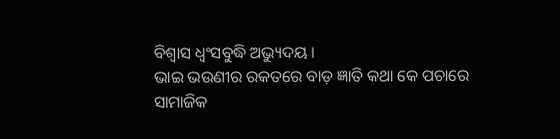ବିଶ୍ୱାସ ଧ୍ବଂସବୁଦ୍ଧି ଅଭ୍ୟୁଦୟ ।
ଭାଇ ଭଉଣୀର ରକତରେ ବାଡ଼ ଜ୍ଞାତି କଥା କେ ପଚାରେ
ସାମାଜିକ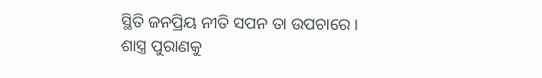ସ୍ଥିତି ଜନପ୍ରିୟ ନୀତି ସପନ ତା ଉପଚାରେ ।
ଶାସ୍ତ୍ର ପୁରାଣକୁ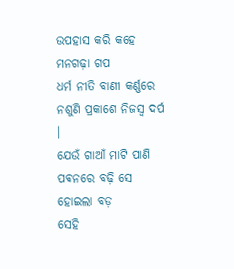ଉପହାସ କରି କହେ ମନଗଢ଼ା ଗପ
ଧର୍ମ ନୀତି ବାଣୀ କର୍ଣ୍ଣରେ ନଶୁଣି ପ୍ରକାଶେ ନିଜସ୍ୱ ଦର୍ପ ।
ଯେଉଁ ଗାଆଁ ମାଟି ପାଣି ପଵନରେ ବଢ଼ି ସେ ହୋଇଲା ବଡ଼
ସେହି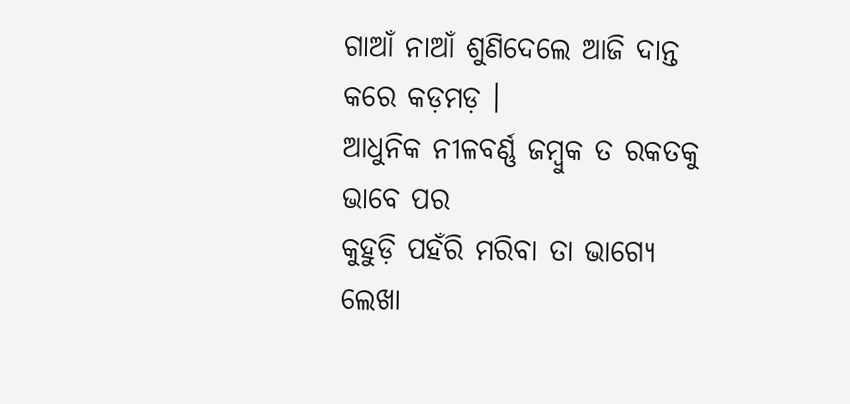ଗାଆଁ ନାଆଁ ଶୁଣିଦେଲେ ଆଜି ଦାନ୍ତ କରେ କଡ଼ମଡ଼ ।
ଆଧୁନିକ ନୀଳବର୍ଣ୍ଣ ଜମ୍ବୁକ ତ ରକତକୁ ଭାବେ ପର
କୁହୁଡ଼ି ପହଁରି ମରିବା ତା ଭାଗ୍ୟେ ଲେଖା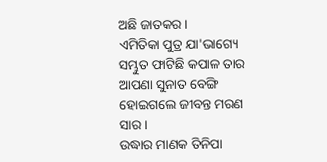ଅଛି ଜାତକର ।
ଏମିତିକା ପୁତ୍ର ଯା'ଭାଗ୍ୟେ ସମ୍ଭୁତ ଫାଟିଛି କପାଳ ତାର
ଆପଣା ସୁନାତ ବେଙ୍ଗି ହୋଇଗଲେ ଜୀବନ୍ତ ମରଣ ସାର ।
ଉଦ୍ଧାର ମାଣକ ତିନିପା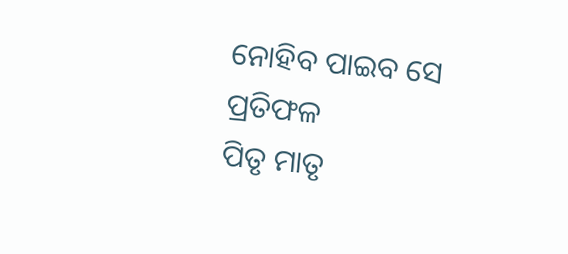ନୋହିବ ପାଇବ ସେ ପ୍ରତିଫଳ
ପିତୃ ମାତୃ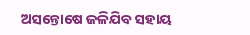ଅସନ୍ତୋଷେ ଜଳିଯିବ ସହାୟ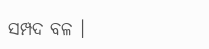ସମ୍ପଦ ବଳ ।